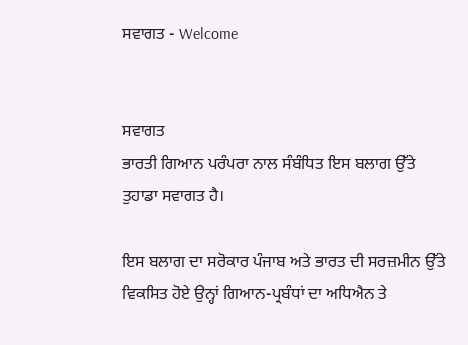ਸਵਾਗਤ - Welcome


ਸਵਾਗਤ
ਭਾਰਤੀ ਗਿਆਨ ਪਰੰਪਰਾ ਨਾਲ ਸੰਬੰਧਿਤ ਇਸ ਬਲਾਗ ਉੱਤੇ ਤੁਹਾਡਾ ਸਵਾਗਤ ਹੈ।

ਇਸ ਬਲਾਗ ਦਾ ਸਰੋਕਾਰ ਪੰਜਾਬ ਅਤੇ ਭਾਰਤ ਦੀ ਸਰਜ਼ਮੀਨ ਉੱਤੇ ਵਿਕਸਿਤ ਹੋਏ ਉਨ੍ਹਾਂ ਗਿਆਨ-ਪ੍ਰਬੰਧਾਂ ਦਾ ਅਧਿਐਨ ਤੇ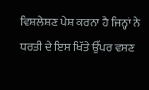ਵਿਸ਼ਲੇਸ਼ਣ ਪੇਸ਼ ਕਰਨਾ ਹੈ ਜਿਨ੍ਹਾਂ ਨੇ ਧਰਤੀ ਦੇ ਇਸ ਖਿੱਤੇ ਉੱਪਰ ਵਸਣ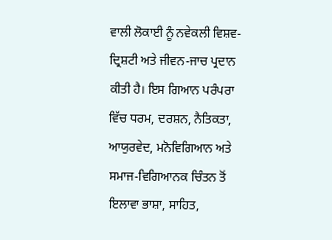ਵਾਲੀ ਲੋਕਾਈ ਨੂੰ ਨਵੇਕਲੀ ਵਿਸ਼ਵ-ਦ੍ਰਿਸ਼ਟੀ ਅਤੇ ਜੀਵਨ-ਜਾਚ ਪ੍ਰਦਾਨ ਕੀਤੀ ਹੈ। ਇਸ ਗਿਆਨ ਪਰੰਪਰਾ ਵਿੱਚ ਧਰਮ, ਦਰਸ਼ਨ, ਨੈਤਿਕਤਾ, ਆਯੁਰਵੇਦ, ਮਨੋਵਿਗਿਆਨ ਅਤੇ ਸਮਾਜ-ਵਿਗਿਆਨਕ ਚਿੰਤਨ ਤੋਂ ਇਲਾਵਾ ਭਾਸ਼ਾ, ਸਾਹਿਤ,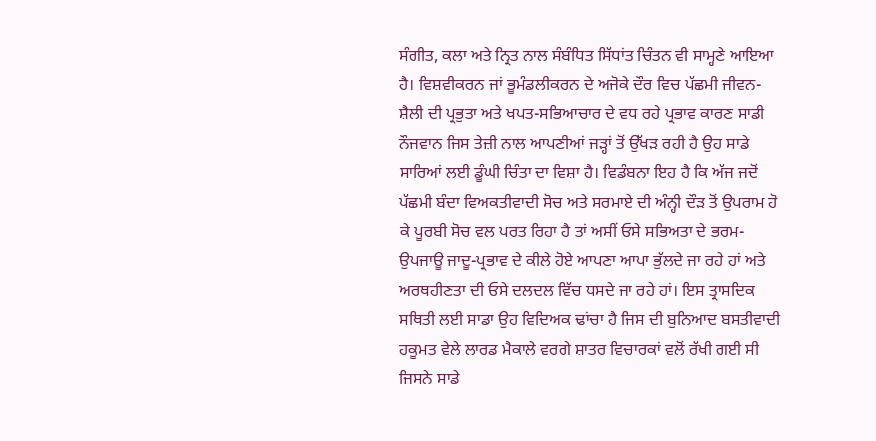ਸੰਗੀਤ, ਕਲਾ ਅਤੇ ਨ੍ਰਿਤ ਨਾਲ ਸੰਬੰਧਿਤ ਸਿੱਧਾਂਤ ਚਿੰਤਨ ਵੀ ਸਾਮ੍ਹਣੇ ਆਇਆ ਹੈ। ਵਿਸ਼ਵੀਕਰਨ ਜਾਂ ਭੂਮੰਡਲੀਕਰਨ ਦੇ ਅਜੋਕੇ ਦੌਰ ਵਿਚ ਪੱਛਮੀ ਜੀਵਨ-ਸ਼ੈਲੀ ਦੀ ਪ੍ਰਭੁਤਾ ਅਤੇ ਖਪਤ-ਸਭਿਆਚਾਰ ਦੇ ਵਧ ਰਹੇ ਪ੍ਰਭਾਵ ਕਾਰਣ ਸਾਡੀ ਨੌਜਵਾਨ ਜਿਸ ਤੇਜ਼ੀ ਨਾਲ ਆਪਣੀਆਂ ਜੜ੍ਹਾਂ ਤੋਂ ਉੱਖੜ ਰਹੀ ਹੈ ਉਹ ਸਾਡੇ ਸਾਰਿਆਂ ਲਈ ਡੂੰਘੀ ਚਿੰਤਾ ਦਾ ਵਿਸ਼ਾ ਹੈ। ਵਿਡੰਬਨਾ ਇਹ ਹੈ ਕਿ ਅੱਜ ਜਦੋਂ ਪੱਛਮੀ ਬੰਦਾ ਵਿਅਕਤੀਵਾਦੀ ਸੋਚ ਅਤੇ ਸਰਮਾਏ ਦੀ ਅੰਨ੍ਹੀ ਦੌੜ ਤੋਂ ਉਪਰਾਮ ਹੋ ਕੇ ਪੂਰਬੀ ਸੋਚ ਵਲ ਪਰਤ ਰਿਹਾ ਹੈ ਤਾਂ ਅਸੀਂ ਓਸੇ ਸਭਿਅਤਾ ਦੇ ਭਰਮ-ਉਪਜਾਊ ਜਾਦੂ-ਪ੍ਰਭਾਵ ਦੇ ਕੀਲੇ ਹੋਏ ਆਪਣਾ ਆਪਾ ਭੁੱਲਦੇ ਜਾ ਰਹੇ ਹਾਂ ਅਤੇ ਅਰਥਹੀਣਤਾ ਦੀ ਓਸੇ ਦਲਦਲ ਵਿੱਚ ਧਸਦੇ ਜਾ ਰਹੇ ਹਾਂ। ਇਸ ਤ੍ਰਾਸਦਿਕ ਸਥਿਤੀ ਲਈ ਸਾਡਾ ਉਹ ਵਿਦਿਅਕ ਢਾਂਚਾ ਹੈ ਜਿਸ ਦੀ ਬੁਨਿਆਦ ਬਸਤੀਵਾਦੀ ਹਕੂਮਤ ਵੇਲੇ ਲਾਰਡ ਮੈਕਾਲੇ ਵਰਗੇ ਸ਼ਾਤਰ ਵਿਚਾਰਕਾਂ ਵਲੋਂ ਰੱਖੀ ਗਈ ਸੀ ਜਿਸਨੇ ਸਾਡੇ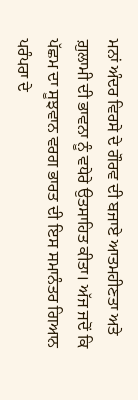ਮਨਾਂ ਅੰਦਰ ਵਿਰਸੇ ਦੇ ਗੌਰਵ ਦੀ ਬਜਾਏ ਆਤਮਹੀਣਤਾ ਅਤੇ ਗ਼ੁਲਾਮੀ ਦੀ ਭਾਵਨਾ ਨੂੰ ਵਧੇਰੇ ਉਤਸਾਹਿਤ ਕੀਤਾ। ਅੱਜ ਜਦੋਂ ਕਿ ਪੱਛਮ ਦਾ ਸੂਝਵਾਨ ਵਰਗ ਭਾਰਤ ਦੀ ਇਸ ਸਮਾਨੰਤਰ ਗਿਆਨ ਪਰੰਪਰਾ ਦੇ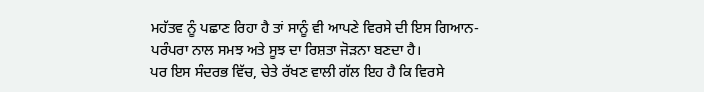ਮਹੱਤਵ ਨੂੰ ਪਛਾਣ ਰਿਹਾ ਹੈ ਤਾਂ ਸਾਨੂੰ ਵੀ ਆਪਣੇ ਵਿਰਸੇ ਦੀ ਇਸ ਗਿਆਨ-ਪਰੰਪਰਾ ਨਾਲ ਸਮਝ ਅਤੇ ਸੂਝ ਦਾ ਰਿਸ਼ਤਾ ਜੋੜਨਾ ਬਣਦਾ ਹੈ।
ਪਰ ਇਸ ਸੰਦਰਭ ਵਿੱਚ, ਚੇਤੇ ਰੱਖਣ ਵਾਲੀ ਗੱਲ ਇਹ ਹੈ ਕਿ ਵਿਰਸੇ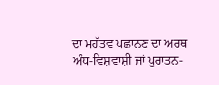ਦਾ ਮਹੱਤਵ ਪਛਾਨਣ ਦਾ ਅਰਥ ਅੰਧ-ਵਿਸ਼ਵਾਸ਼ੀ ਜਾਂ ਪੁਰਾਤਨ-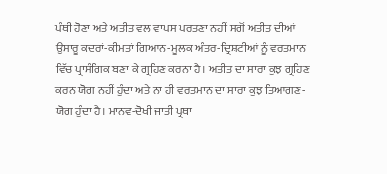ਪੰਥੀ ਹੋਣਾ ਅਤੇ ਅਤੀਤ ਵਲ ਵਾਪਸ ਪਰਤਣਾ ਨਹੀਂ ਸਗੋਂ ਅਤੀਤ ਦੀਆਂ ਉਸਾਰੂ ਕਦਰਾਂ-ਕੀਮਤਾਂ ਗਿਆਨ-ਮੂਲਕ ਅੰਤਰ-ਦ੍ਰਿਸ਼ਟੀਆਂ ਨੂੰ ਵਰਤਮਾਨ ਵਿੱਚ ਪ੍ਰਾਸੰਗਿਕ ਬਣਾ ਕੇ ਗ੍ਰਹਿਣ ਕਰਨਾ ਹੈ। ਅਤੀਤ ਦਾ ਸਾਰਾ ਕੁਝ ਗ੍ਰਹਿਣ ਕਰਨ ਯੋਗ ਨਹੀਂ ਹੁੰਦਾ ਅਤੇ ਨਾ ਹੀ ਵਰਤਮਾਨ ਦਾ ਸਾਰਾ ਕੁਝ ਤਿਆਗਣ-ਯੋਗ ਹੁੰਦਾ ਹੈ। ਮਾਨਵ-ਦੋਖੀ ਜਾਤੀ ਪ੍ਰਥਾ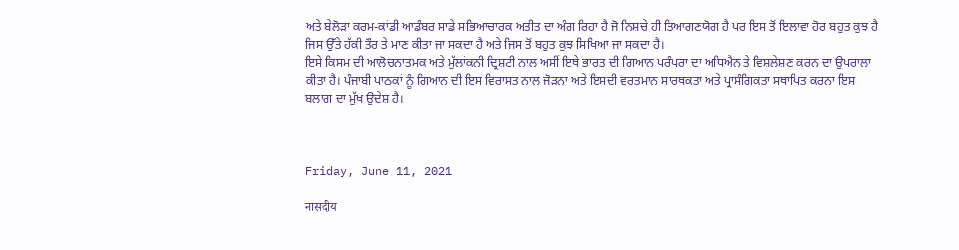ਅਤੇ ਬੇਲੋੜਾ ਕਰਮ-ਕਾਂਡੀ ਆਡੰਬਰ ਸਾਡੇ ਸਭਿਆਚਾਰਕ ਅਤੀਤ ਦਾ ਅੰਗ ਰਿਹਾ ਹੈ ਜੋ ਨਿਸ਼ਚੇ ਹੀ ਤਿਆਗਣਯੋਗ ਹੈ ਪਰ ਇਸ ਤੋਂ ਇਲਾਵਾ ਹੋਰ ਬਹੁਤ ਕੁਝ ਹੈ ਜਿਸ ਉੱਤੇ ਹੱਕੀ ਤੌਰ ਤੇ ਮਾਣ ਕੀਤਾ ਜਾ ਸਕਦਾ ਹੈ ਅਤੇ ਜਿਸ ਤੋਂ ਬਹੁਤ ਕੁਝ ਸਿਖਿਆ ਜਾ ਸਕਦਾ ਹੈ।
ਇਸੇ ਕਿਸਮ ਦੀ ਆਲੋਚਨਾਤਮਕ ਅਤੇ ਮੁੱਲਾਂਕਨੀ ਦ੍ਰਿਸ਼ਟੀ ਨਾਲ ਅਸੀਂ ਇਥੇ ਭਾਰਤ ਦੀ ਗਿਆਨ ਪਰੰਪਰਾ ਦਾ ਅਧਿਐਨ ਤੇ ਵਿਸ਼ਲੇਸ਼ਣ ਕਰਨ ਦਾ ਉਪਰਾਲਾ ਕੀਤਾ ਹੈ। ਪੰਜਾਬੀ ਪਾਠਕਾਂ ਨੂੰ ਗਿਆਨ ਦੀ ਇਸ ਵਿਰਾਸਤ ਨਾਲ ਜੋੜਨਾ ਅਤੇ ਇਸਦੀ ਵਰਤਮਾਨ ਸਾਰਥਕਤਾ ਅਤੇ ਪ੍ਰਾਸੰਗਿਕਤਾ ਸਥਾਪਿਤ ਕਰਨਾ ਇਸ ਬਲਾਗ ਦਾ ਮੁੱਖ ਉਦੇਸ਼ ਹੈ।



Friday, June 11, 2021

नासदीय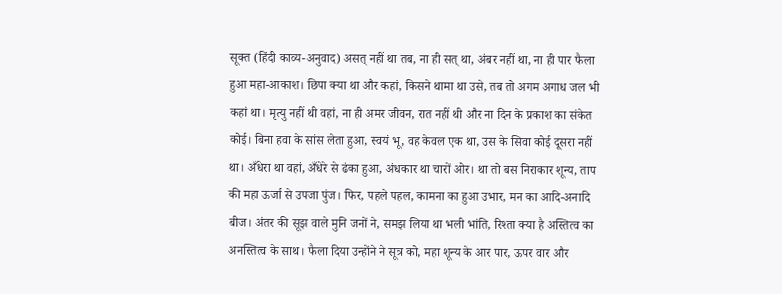सूक्त (हिंदी काव्य-अनुवाद) असत् नहीं था तब, ना ही सत् था, अंबर नहीं था, ना ही पार फैला हुआ महा-आकाश। छिपा क्या था और कहां, किसने थामा था उसे, तब तो अगम अगाध जल भी कहां था। मृत्यु नहीं थी वहां, ना ही अमर जीवन, रात नहीं थी और ना दिन के प्रकाश का संकेत कोई। बिना हवा के सांस लेता हुआ, स्वयं भू, वह केवल एक था, उस के सिवा कोई दूसरा नहीं था। अँधेरा था वहां, अँधेरे से ढंका हुआ, अंधकार था चारों ओर। था तो बस निराकार शून्य, ताप की महा ऊर्जा से उपजा पुंज। फिर, पहले पहल, कामना का हुआ उभार, मन का आदि-अनादि बीज। अंतर की सूझ वाले मुनि जनों ने, समझ लिया था भली भांति, रिश्ता क्या है अस्तित्व का अनस्तित्व के साथ। फैला दिया उन्होंने ने सूत्र को, महा शून्य के आर पार, ऊपर वार और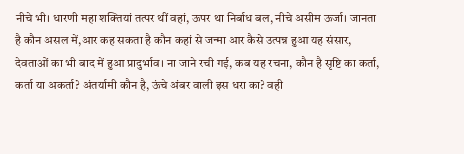नीचे भी। धारणी महा शक्तियां तत्पर थीं वहां, ऊपर था निर्बाध बल, नीचे असीम ऊर्जा। जानता है कौन असल में,आर कह सकता है कौन कहां से जन्मा आर कैसे उत्पन्न हुआ यह संसार, देवताओं का भी बाद में हुआ प्रादुर्भाव। ना जाने रची गई, कब यह रचना, कौन है सृष्टि का कर्ता, कर्ता या अकर्ता? अंतर्यामी कौन है, ऊंचे अंबर वाली इस धरा का? वही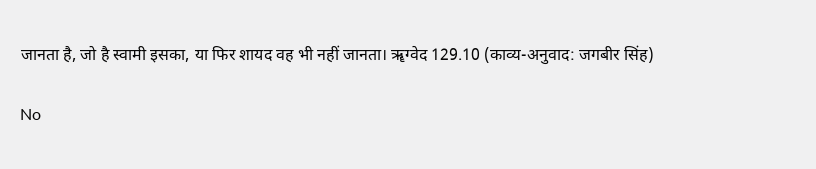जानता है, जो है स्वामी इसका, या फिर शायद वह भी नहीं जानता। ॠग्वेद 129.10 (काव्य-अनुवाद: जगबीर सिंह)

No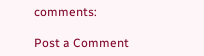comments:

Post a Comment